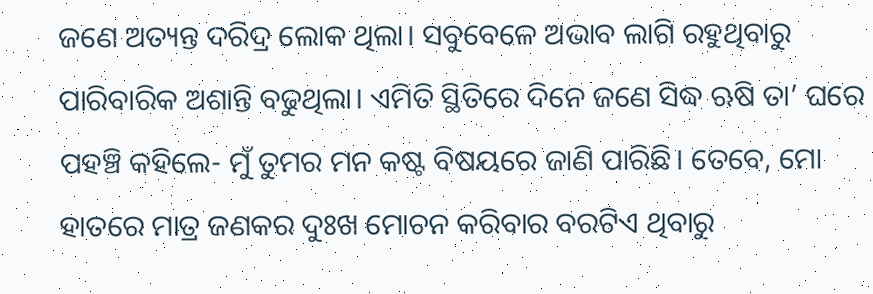ଜଣେ ଅତ୍ୟନ୍ତ ଦରିଦ୍ର ଲୋକ ଥିଲା। ସବୁବେଳେ ଅଭାବ ଲାଗି ରହୁଥିବାରୁ ପାରିବାରିକ ଅଶାନ୍ତି ବଢୁଥିଲା। ଏମିତି ସ୍ଥିତିରେ ଦିନେ ଜଣେ ସିଦ୍ଧ ଋଷି ତା’ ଘରେ ପହଞ୍ଚି କହିଲେ- ମୁଁ ତୁମର ମନ କଷ୍ଟ ବିଷୟରେ ଜାଣି ପାରିଛି। ତେବେ, ମୋ ହାତରେ ମାତ୍ର ଜଣକର ଦୁଃଖ ମୋଚନ କରିବାର ବରଟିଏ ଥିବାରୁ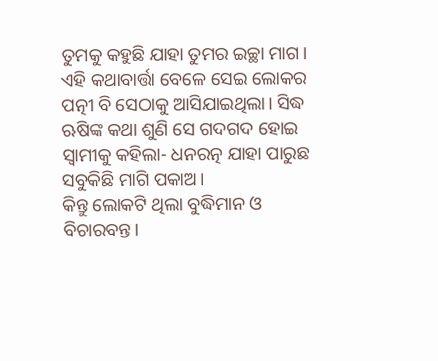ତୁମକୁ କହୁଛି ଯାହା ତୁମର ଇଚ୍ଛା ମାଗ।
ଏହି କଥାବାର୍ତ୍ତା ବେଳେ ସେଇ ଲୋକର ପତ୍ନୀ ବି ସେଠାକୁ ଆସିଯାଇଥିଲା। ସିଦ୍ଧ ଋଷିଙ୍କ କଥା ଶୁଣି ସେ ଗଦଗଦ ହୋଇ ସ୍ବାମୀକୁ କହିଲା- ଧନରତ୍ନ ଯାହା ପାରୁଛ ସବୁକିଛି ମାଗି ପକାଅ।
କିନ୍ତୁ ଲୋକଟି ଥିଲା ବୁଦ୍ଧିମାନ ଓ ବିଚାରବନ୍ତ।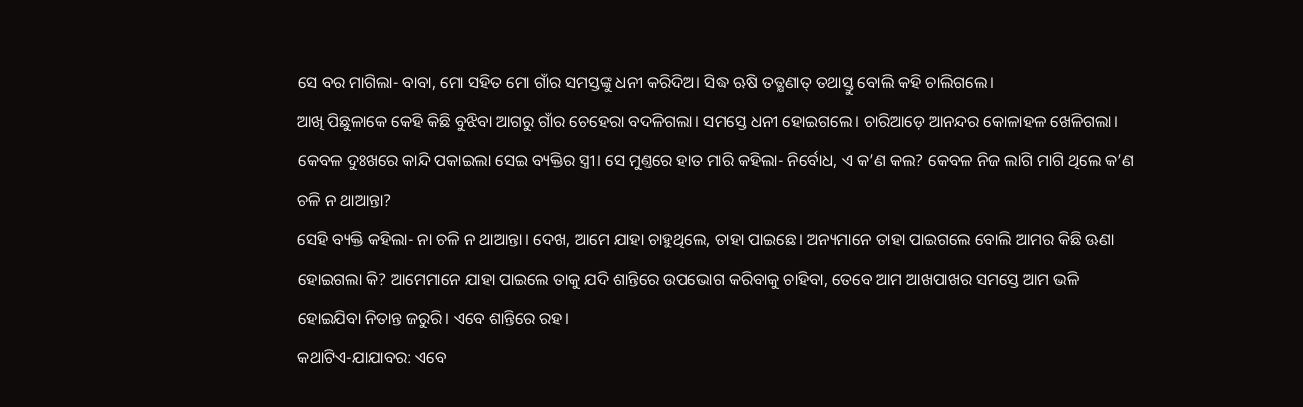ସେ ବର ମାଗିଲା- ବାବା, ମୋ ସହିତ ମୋ ଗାଁର ସମସ୍ତଙ୍କୁ ଧନୀ କରିଦିଅ। ସିଦ୍ଧ ଋଷି ତତ୍କ୍ଷଣାତ୍ ତଥାସ୍ତୁ ବୋଲି କହି ଚାଲିଗଲେ।
ଆଖି ପିଛୁଳାକେ କେହି କିଛି ବୁଝିବା ଆଗରୁ ଗାଁର ଚେହେରା ବଦଳିଗଲା। ସମସ୍ତେ ଧନୀ ହୋଇଗଲେ। ଚାରିଆଡ଼େ ଆନନ୍ଦର କୋଳାହଳ ଖେଳିଗଲା। କେବଳ ଦୁଃଖରେ କାନ୍ଦି ପକାଇଲା ସେଇ ବ୍ୟକ୍ତିର ସ୍ତ୍ରୀ। ସେ ମୁଣ୍ତରେ ହାତ ମାରି କହିଲା- ନିର୍ବୋଧ, ଏ କ’ଣ କଲ? କେବଳ ନିଜ ଲାଗି ମାଗି ଥିଲେ କ’ଣ ଚଳି ନ ଥାଆନ୍ତା?
ସେହି ବ୍ୟକ୍ତି କହିଲା- ନା ଚଳି ନ ଥାଆନ୍ତା। ଦେଖ, ଆମେ ଯାହା ଚାହୁଥିଲେ, ତାହା ପାଇଛେ। ଅନ୍ୟମାନେ ତାହା ପାଇଗଲେ ବୋଲି ଆମର କିଛି ଊଣା ହୋଇଗଲା କି? ଆମେମାନେ ଯାହା ପାଇଲେ ତାକୁ ଯଦି ଶାନ୍ତିରେ ଉପଭୋଗ କରିବାକୁ ଚାହିବା, ତେବେ ଆମ ଆଖପାଖର ସମସ୍ତେ ଆମ ଭଳି ହୋଇଯିବା ନିତାନ୍ତ ଜରୁରି। ଏବେ ଶାନ୍ତିରେ ରହ।
କଥାଟିଏ-ଯାଯାବର: ଏବେ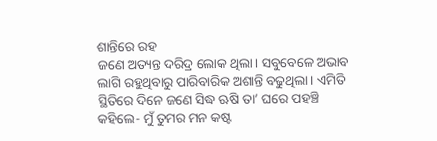ଶାନ୍ତିରେ ରହ
ଜଣେ ଅତ୍ୟନ୍ତ ଦରିଦ୍ର ଲୋକ ଥିଲା। ସବୁବେଳେ ଅଭାବ ଲାଗି ରହୁଥିବାରୁ ପାରିବାରିକ ଅଶାନ୍ତି ବଢୁଥିଲା। ଏମିତି ସ୍ଥିତିରେ ଦିନେ ଜଣେ ସିଦ୍ଧ ଋଷି ତା’ ଘରେ ପହଞ୍ଚି କହିଲେ- ମୁଁ ତୁମର ମନ କଷ୍ଟ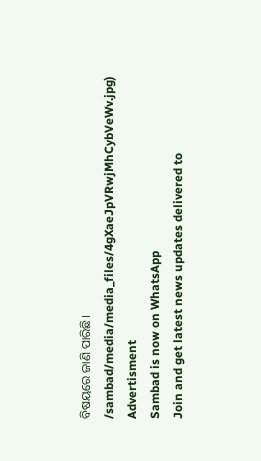ବିଷୟରେ ଜାଣି ପାରିଛି।
/sambad/media/media_files/4gXaeJpVRwjMhCybVeWv.jpg)
Advertisment
Sambad is now on WhatsApp
Join and get latest news updates delivered to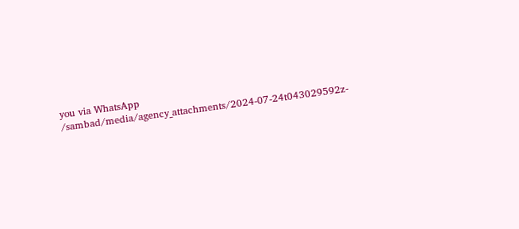you via WhatsApp
/sambad/media/agency_attachments/2024-07-24t043029592z-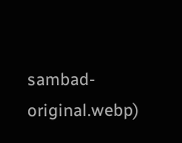sambad-original.webp)